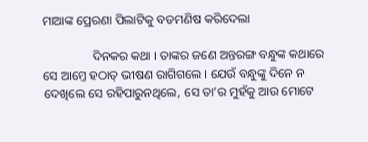ମାଆଙ୍କ ପ୍ରେରଣା ପିଲାଟିକୁ ବଡମଣିଷ କରିଦେଲା

                ଦିନକର କଥା । ତାଙ୍କର ଜଣେ ଅନ୍ତରଙ୍ଗ ବନ୍ଧୁଙ୍କ କଥାରେ ସେ ଆମ୍ତେ ହଠାତ୍ ଭୀଷଣ ରାଗିଗଲେ । ଯେଉଁ ବନ୍ଧୁଙ୍କୁ ଦିନେ ନ ଦେଖିଲେ ସେ ରହିପାରୁନଥିଲେ, ସେ ତା’ର ମୁହଁକୁ ଆଉ ମୋଟେ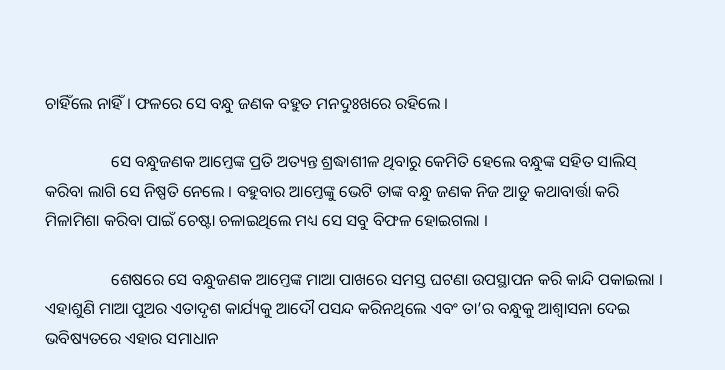ଚାହିଁଲେ ନାହିଁ । ଫଳରେ ସେ ବନ୍ଧୁ ଜଣକ ବହୁତ ମନଦୁଃଖରେ ରହିଲେ ।

                ସେ ବନ୍ଧୁଜଣକ ଆମ୍ତେଙ୍କ ପ୍ରତି ଅତ୍ୟନ୍ତ ଶ୍ରଦ୍ଧାଶୀଳ ଥିବାରୁ କେମିତି ହେଲେ ବନ୍ଧୁଙ୍କ ସହିତ ସାଲିସ୍ କରିବା ଲାଗି ସେ ନିଷ୍ପତି ନେଲେ । ବହୁବାର ଆମ୍ତେଙ୍କୁ ଭେଟି ତାଙ୍କ ବନ୍ଧୁ ଜଣକ ନିଜ ଆଡୁ କଥାବାର୍ତ୍ତା କରି ମିଳାମିଶା କରିବା ପାଇଁ ଚେଷ୍ଟା ଚଳାଇଥିଲେ ମଧ୍ୟ ସେ ସବୁ ବିଫଳ ହୋଇଗଲା ।

                ଶେଷରେ ସେ ବନ୍ଧୁଜଣକ ଆମ୍ତେଙ୍କ ମାଆ ପାଖରେ ସମସ୍ତ ଘଟଣା ଉପସ୍ଥାପନ କରି କାନ୍ଦି ପକାଇଲା । ଏହାଶୁଣି ମାଆ ପୁଅର ଏତାଦୃଶ କାର୍ଯ୍ୟକୁ ଆଦୌ ପସନ୍ଦ କରିନଥିଲେ ଏବଂ ତା’ର ବନ୍ଧୁକୁ ଆଶ୍ୱାସନା ଦେଇ ଭବିଷ୍ୟତରେ ଏହାର ସମାଧାନ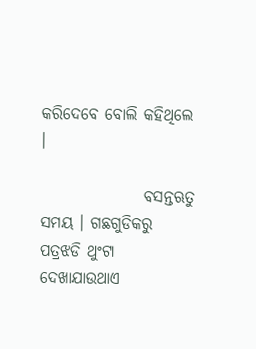କରିଦେବେ ବୋଲି କହିଥିଲେ ।

                ବସନ୍ତଋତୁ ସମୟ । ଗଛଗୁଡିକରୁ ପତ୍ରଝଡି ଥୁଂଟା ଦେଖାଯାଉଥାଏ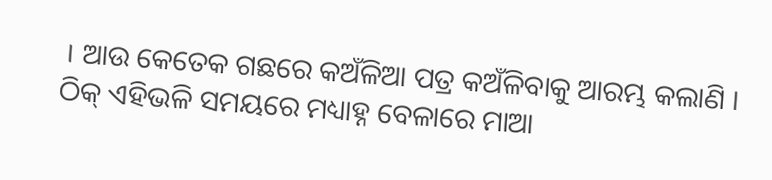। ଆଉ କେତେକ ଗଛରେ କଅଁଳିଆ ପତ୍ର କଅଁଳିବାକୁ ଆରମ୍ଭ କଲାଣି । ଠିକ୍ ଏହିଭଳି ସମୟରେ ମଧ୍ୟାହ୍ନ ବେଳାରେ ମାଆ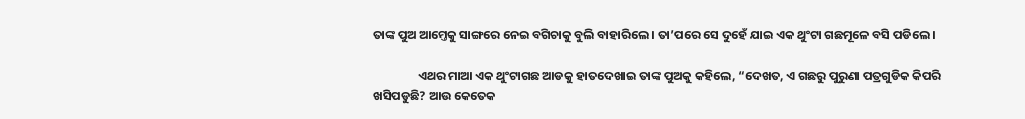ତାଙ୍କ ପୁଅ ଆମ୍ତେକୁ ସାଙ୍ଗରେ ନେଇ ବଗିଚାକୁ ବୁଲି ବାହାରିଲେ । ତା’ପରେ ସେ ଦୁହେଁ ଯାଇ ଏକ ଥୁଂଟା ଗଛମୂଳେ ବସି ପଡିଲେ ।

                ଏଥର ମାଆ ଏକ ଥୁଂଟାଗଛ ଆଡକୁ ହାତଦେଖାଇ ତାଙ୍କ ପୁଅକୁ କହିଲେ, “ଦେଖତ, ଏ ଗଛରୁ ପୁରୁଣା ପତ୍ରଗୁଡିକ କିପରି ଖସିପଡୁଛି? ଆଉ କେତେକ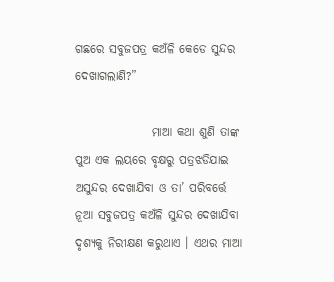ଗଛରେ ସବୁଜପତ୍ର କଅଁଳି କେଡେ ସୁନ୍ଦର ଦେଖାଗଲାଣି?”

                ମାଆ କଥା ଶୁଣି ତାଙ୍କ ପୁଅ ଏକ ଲୟରେ ବୃକ୍ଷରୁ ପତ୍ରଝଡିଯାଇ ଅସୁନ୍ଦର ଦେଖାଯିବା ଓ ତା’ ପରିବର୍ତ୍ତେ ନୂଆ ସବୁଜପତ୍ର କଅଁଳି ସୁନ୍ଦର ଦେଖାଯିବା ଦୃଶ୍ୟକୁ ନିରୀକ୍ଷଣ କରୁଥାଏ । ଏଥର ମାଆ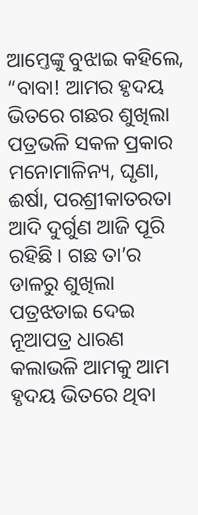ଆମ୍ତେଙ୍କୁ ବୁଝାଇ କହିଲେ, “ବାବା! ଆମର ହୃଦୟ ଭିତରେ ଗଛର ଶୁଖିଲା ପତ୍ରଭଳି ସକଳ ପ୍ରକାର ମନୋମାଳିନ୍ୟ, ଘୃଣା, ଈର୍ଷା, ପରଶ୍ରୀକାତରତା ଆଦି ଦୁର୍ଗୁଣ ଆଜି ପୂରି ରହିଛି । ଗଛ ତା’ର ଡାଳରୁ ଶୁଖିଲା ପତ୍ରଝଡାଇ ଦେଇ ନୂଆପତ୍ର ଧାରଣ କଲାଭଳି ଆମକୁ ଆମ ହୃଦୟ ଭିତରେ ଥିବା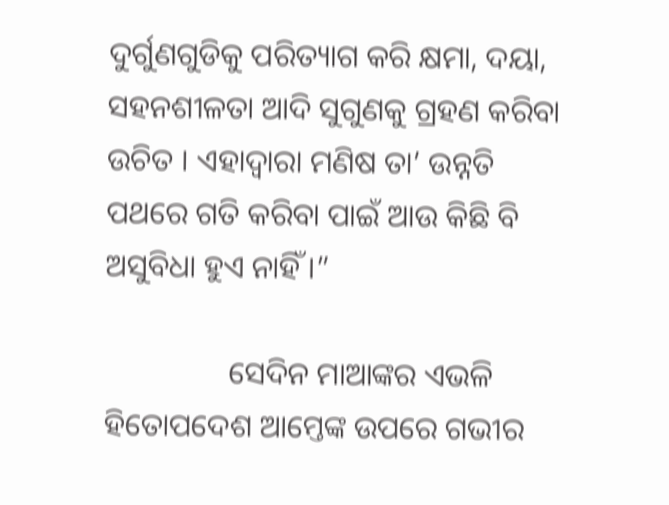ଦୁର୍ଗୁଣଗୁଡିକୁ ପରିତ୍ୟାଗ କରି କ୍ଷମା, ଦୟା, ସହନଶୀଳତା ଆଦି ସୁଗୁଣକୁ ଗ୍ରହଣ କରିବା ଉଚିତ । ଏହାଦ୍ୱାରା ମଣିଷ ତା’ ଉନ୍ନତି ପଥରେ ଗତି କରିବା ପାଇଁ ଆଉ କିଛି ବି ଅସୁବିଧା ହୁଏ ନାହିଁ ।”

                ସେଦିନ ମାଆଙ୍କର ଏଭଳି ହିତୋପଦେଶ ଆମ୍ତେଙ୍କ ଉପରେ ଗଭୀର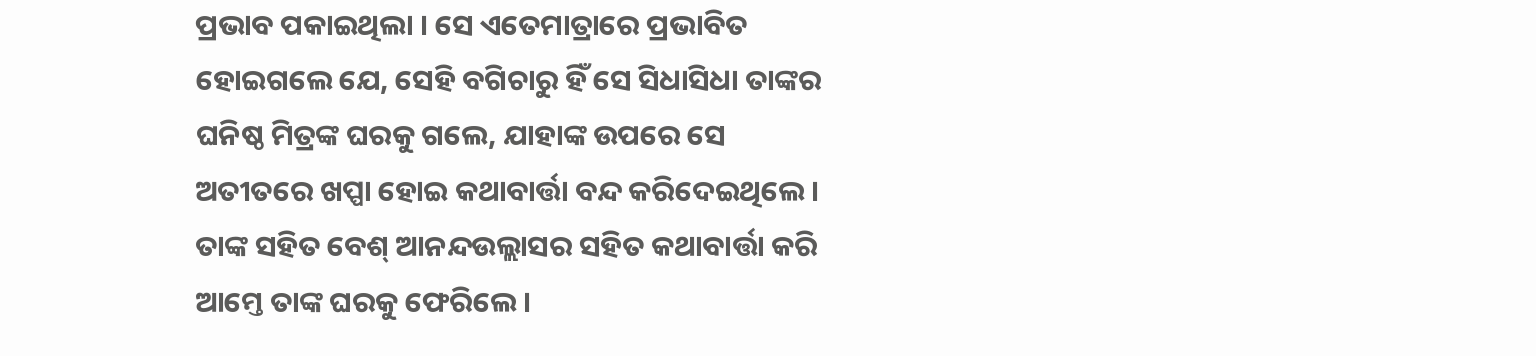ପ୍ରଭାବ ପକାଇଥିଲା । ସେ ଏତେମାତ୍ରାରେ ପ୍ରଭାବିତ ହୋଇଗଲେ ଯେ, ସେହି ବଗିଚାରୁ ହିଁ ସେ ସିଧାସିଧା ତାଙ୍କର ଘନିଷ୍ଠ ମିତ୍ରଙ୍କ ଘରକୁ ଗଲେ, ଯାହାଙ୍କ ଉପରେ ସେ ଅତୀତରେ ଖପ୍ପା ହୋଇ କଥାବାର୍ତ୍ତା ବନ୍ଦ କରିଦେଇଥିଲେ । ତାଙ୍କ ସହିତ ବେଶ୍ ଆନନ୍ଦଉଲ୍ଲାସର ସହିତ କଥାବାର୍ତ୍ତା କରି ଆମ୍ତେ ତାଙ୍କ ଘରକୁ ଫେରିଲେ ।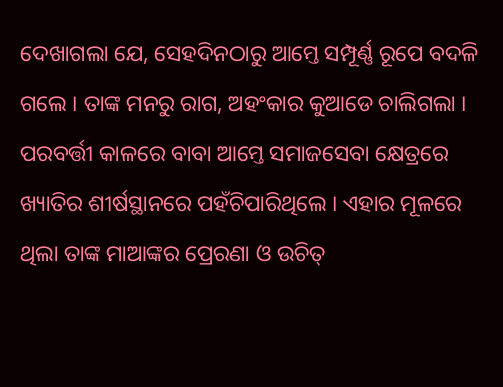ଦେଖାଗଲା ଯେ, ସେହଦିନଠାରୁ ଆମ୍ତେ ସମ୍ପୂର୍ଣ୍ଣ ରୂପେ ବଦଳି ଗଲେ । ତାଙ୍କ ମନରୁ ରାଗ, ଅହଂକାର କୁଆଡେ ଚାଲିଗଲା । ପରବର୍ତ୍ତୀ କାଳରେ ବାବା ଆମ୍ତେ ସମାଜସେବା କ୍ଷେତ୍ରରେ ଖ୍ୟାତିର ଶୀର୍ଷସ୍ଥାନରେ ପହଁଚିପାରିଥିଲେ । ଏହାର ମୂଳରେ ଥିଲା ତାଙ୍କ ମାଆଙ୍କର ପ୍ରେରଣା ଓ ଉଚିତ୍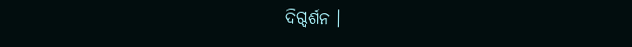ଦିଗ୍ଦର୍ଶନ ।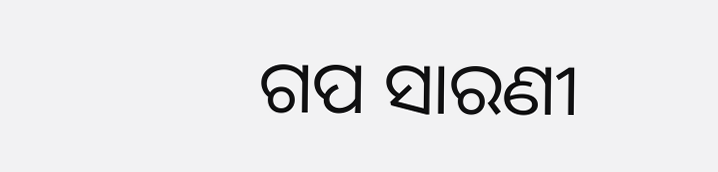ଗପ ସାରଣୀ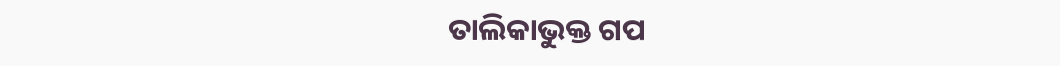ତାଲିକାଭୁକ୍ତ ଗପ